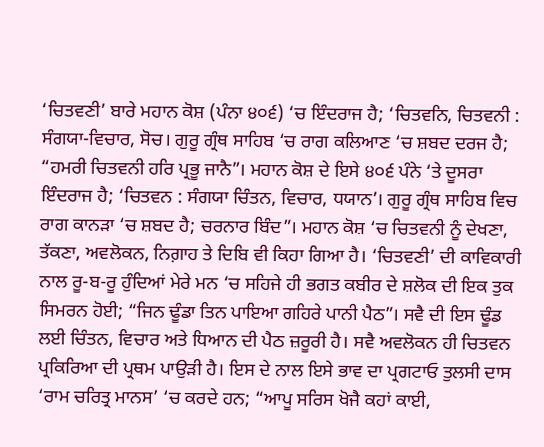‘ਚਿਤਵਣੀ’ ਬਾਰੇ ਮਹਾਨ ਕੋਸ਼ (ਪੰਨਾ ੪੦੬) ‘ਚ ਇੰਦਰਾਜ ਹੈ; ‘ਚਿਤਵਨਿ, ਚਿਤਵਨੀ : ਸੰਗਯਾ-ਵਿਚਾਰ, ਸੋਚ। ਗੁਰੂ ਗ੍ਰੰਥ ਸਾਹਿਬ ‘ਚ ਰਾਗ ਕਲਿਆਣ ‘ਚ ਸ਼ਬਦ ਦਰਜ ਹੈ; “ਹਮਰੀ ਚਿਤਵਨੀ ਹਰਿ ਪ੍ਰਭੂ ਜਾਨੈ”। ਮਹਾਨ ਕੋਸ਼ ਦੇ ਇਸੇ ੪੦੬ ਪੰਨੇ ‘ਤੇ ਦੂਸਰਾ ਇੰਦਰਾਜ ਹੈ; ‘ਚਿਤਵਨ : ਸੰਗਯਾ ਚਿੰਤਨ, ਵਿਚਾਰ, ਧਯਾਨ’। ਗੁਰੂ ਗ੍ਰੰਥ ਸਾਹਿਬ ਵਿਚ ਰਾਗ ਕਾਨੜਾ ‘ਚ ਸ਼ਬਦ ਹੈ; ਚਰਨਾਰ ਬਿੰਦ”। ਮਹਾਨ ਕੋਸ਼ ‘ਚ ਚਿਤਵਨੀ ਨੂੰ ਦੇਖਣਾ, ਤੱਕਣਾ, ਅਵਲੋਕਨ, ਨਿਗ਼ਾਹ ਤੇ ਦਿਬਿ ਵੀ ਕਿਹਾ ਗਿਆ ਹੈ। ‘ਚਿਤਵਣੀ’ ਦੀ ਕਾਵਿਕਾਰੀ ਨਾਲ ਰੂ-ਬ-ਰੂ ਹੁੰਦਿਆਂ ਮੇਰੇ ਮਨ ‘ਚ ਸਹਿਜੇ ਹੀ ਭਗਤ ਕਬੀਰ ਦੇ ਸ਼ਲੋਕ ਦੀ ਇਕ ਤੁਕ ਸਿਮਰਨ ਹੋਈ; “ਜਿਨ ਢੂੰਡਾ ਤਿਨ ਪਾਇਆ ਗਹਿਰੇ ਪਾਨੀ ਪੈਠ”। ਸਵੈ ਦੀ ਇਸ ਢੂੰਡ ਲਈ ਚਿੰਤਨ, ਵਿਚਾਰ ਅਤੇ ਧਿਆਨ ਦੀ ਪੈਠ ਜ਼ਰੂਰੀ ਹੈ। ਸਵੈ ਅਵਲੋਕਨ ਹੀ ਚਿਤਵਨ ਪ੍ਰਕਿਰਿਆ ਦੀ ਪ੍ਰਥਮ ਪਾਉੜੀ ਹੈ। ਇਸ ਦੇ ਨਾਲ ਇਸੇ ਭਾਵ ਦਾ ਪ੍ਰਗਟਾਓ ਤੁਲਸੀ ਦਾਸ ‘ਰਾਮ ਚਰਿਤ੍ਰ ਮਾਨਸ’ ‘ਚ ਕਰਦੇ ਹਨ; “ਆਪੂ ਸਰਿਸ ਖੋਜੈ ਕਹਾਂ ਕਾਈ,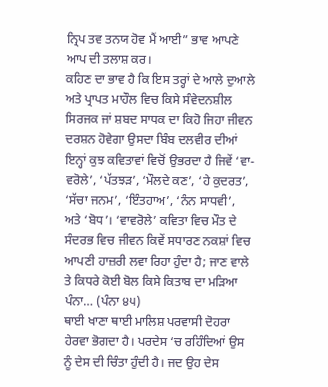ਨ੍ਰਿਪ ਤਵ ਤਨਯ ਹੋਵ ਮੈਂ ਆਈ” ਭਾਵ ਆਪਣੇ ਆਪ ਦੀ ਤਲਾਸ਼ ਕਰ।
ਕਹਿਣ ਦਾ ਭਾਵ ਹੈ ਕਿ ਇਸ ਤਰ੍ਹਾਂ ਦੇ ਆਲੇ ਦੁਆਲੇ ਅਤੇ ਪ੍ਰਾਪਤ ਮਾਹੌਲ ਵਿਚ ਕਿਸੇ ਸੰਵੇਦਨਸ਼ੀਲ ਸਿਰਜਕ ਜਾਂ ਸ਼ਬਦ ਸਾਧਕ ਦਾ ਕਿਹੋ ਜਿਹਾ ਜੀਵਨ ਦਰਸ਼ਨ ਹੋਵੇਗਾ ਉਸਦਾ ਬਿੰਬ ਦਲਵੀਰ ਦੀਆਂ ਇਨ੍ਹਾਂ ਕੁਝ ਕਵਿਤਾਵਾਂ ਵਿਚੋਂ ਉਭਰਦਾ ਹੈ ਜਿਵੇਂ ‘ਵਾ-ਵਰੋਲੇ’, ‘ਪੱਤਝੜ’, ‘ਮੌਲਦੇ ਕਣ’, ‘ਹੇ ਕੁਦਰਤ’, ‘ਸੱਚਾ ਜਨਮ’, ‘ਇੰਤਹਾਅ’, ‘ਨੰਨ ਸਾਧਵੀ’, ਅਤੇ ‘ਬੋਧ’। ‘ਵਾਵਰੋਲੇ’ ਕਵਿਤਾ ਵਿਚ ਮੌਤ ਦੇ ਸੰਦਰਭ ਵਿਚ ਜੀਵਨ ਕਿਵੇਂ ਸਧਾਰਣ ਨਕਸ਼ਾਂ ਵਿਚ ਆਪਣੀ ਹਾਜ਼ਰੀ ਲਵਾ ਰਿਹਾ ਹੁੰਦਾ ਹੈ; ਜਾਣ ਵਾਲੇ ਤੇ ਕਿਧਰੇ ਕੋਈ ਬੋਲ ਕਿਸੇ ਕਿਤਾਬ ਦਾ ਮੜਿਆ ਪੰਨਾ… (ਪੰਨਾ ੪੫)
ਥਾਈ ਖਾਣਾ ਥਾਈ ਮਾਲਿਸ਼ ਪਰਵਾਸੀ ਦੋਹਰਾ ਹੇਰਵਾ ਭੋਗਦਾ ਹੈ। ਪਰਦੇਸ ‘ਚ ਰਹਿੰਦਿਆਂ ਉਸ ਨੂੰ ਦੇਸ ਦੀ ਚਿੰਤਾ ਹੁੰਦੀ ਹੈ। ਜਦ ਉਹ ਦੇਸ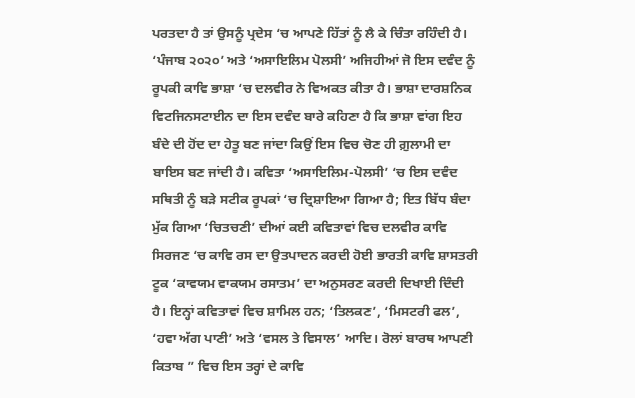ਪਰਤਦਾ ਹੈ ਤਾਂ ਉਸਨੂੰ ਪ੍ਰਦੇਸ ‘ਚ ਆਪਣੇ ਹਿੱਤਾਂ ਨੂੰ ਲੈ ਕੇ ਚਿੰਤਾ ਰਹਿੰਦੀ ਹੈ। ‘ਪੰਜਾਬ ੨੦੨੦’ ਅਤੇ ‘ਅਸਾਇਲਿਮ ਪੋਲਸੀ’ ਅਜਿਹੀਆਂ ਜੋ ਇਸ ਦਵੰਦ ਨੂੰ ਰੂਪਕੀ ਕਾਵਿ ਭਾਸ਼ਾ ‘ਚ ਦਲਵੀਰ ਨੇ ਵਿਅਕਤ ਕੀਤਾ ਹੈ। ਭਾਸ਼ਾ ਦਾਰਸ਼ਨਿਕ ਵਿਟਜਿਨਸਟਾਈਨ ਦਾ ਇਸ ਦਵੰਦ ਬਾਰੇ ਕਹਿਣਾ ਹੈ ਕਿ ਭਾਸ਼ਾ ਵਾਂਗ ਇਹ ਬੰਦੇ ਦੀ ਹੋਂਦ ਦਾ ਹੇਤੂ ਬਣ ਜਾਂਦਾ ਕਿਉਂ ਇਸ ਵਿਚ ਚੋਣ ਹੀ ਗ਼ੁਲਾਮੀ ਦਾ ਬਾਇਸ ਬਣ ਜਾਂਦੀ ਹੈ। ਕਵਿਤਾ ‘ਅਸਾਇਲਿਮ-ਪੋਲਸੀ’ ‘ਚ ਇਸ ਦਵੰਦ ਸਥਿਤੀ ਨੂੰ ਬੜੇ ਸਟੀਕ ਰੂਪਕਾਂ ‘ਚ ਦ੍ਰਿਸ਼ਾਇਆ ਗਿਆ ਹੈ; ਇਤ ਬਿੱਧ ਬੰਦਾ ਮੁੱਕ ਗਿਆ ‘ਚਿਤਚਣੀ’ ਦੀਆਂ ਕਈ ਕਵਿਤਾਵਾਂ ਵਿਚ ਦਲਵੀਰ ਕਾਵਿ ਸਿਰਜਣ ‘ਚ ਕਾਵਿ ਰਸ ਦਾ ਉਤਪਾਦਨ ਕਰਦੀ ਹੋਈ ਭਾਰਤੀ ਕਾਵਿ ਸ਼ਾਸਤਰੀ ਟੂਕ ‘ਕਾਵਯਮ ਵਾਕਯਮ ਰਸਾਤਮ’ ਦਾ ਅਨੁਸਰਣ ਕਰਦੀ ਦਿਖਾਈ ਦਿੰਦੀ ਹੈ। ਇਨ੍ਹਾਂ ਕਵਿਤਾਵਾਂ ਵਿਚ ਸ਼ਾਮਿਲ ਹਨ; ‘ਤਿਲਕਣ’, ‘ਮਿਸਟਰੀ ਫਲ’, ‘ਹਵਾ ਅੱਗ ਪਾਣੀ’ ਅਤੇ ‘ਵਸਲ ਤੇ ਵਿਸਾਲ’ ਆਦਿ। ਰੋਲਾਂ ਬਾਰਥ ਆਪਣੀ ਕਿਤਾਬ ” ਵਿਚ ਇਸ ਤਰ੍ਹਾਂ ਦੇ ਕਾਵਿ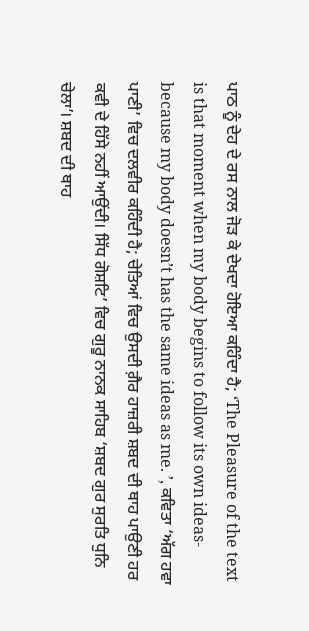ਪਾਠ ਨੂੰ ਦੇਹ ਦੇ ਰਸ ਨਾਲ ਜੋੜ ਕੇ ਦੇਖਦਾ ਹੋਇਆ ਕਹਿੰਦਾ ਹੈ; ‘The Pleasure of the text is that moment when my body begins to follow its own ideas- because my body doesn’t has the same ideas as me. ’, ਕਵਿਤਾ ‘ਅੱਗ ਹਵਾ ਪਾਣੀ’ ਵਿਚ ਦਲਵੀਰ ਕਹਿੰਦੀ ਹੈ; ਚੇਤਿਆਂ ਵਿਚ ਉਸਦੀ ਗ਼ੈਰ ਹਾਜ਼ਰੀ ਸ਼ਬਦ ਦੀ ਥਾਹ ਪਾਉਣੀ ਹਰ ਕਵੀ ਦੇ ਹਿੱਸੇ ਨਹੀਂ ਆਉਂਦੀ। ਸਿੱਧ ਗੋਸ਼ਟਿ’ ਵਿਚ ਗੁਰੂ ਨਾਨਕ ਸਾਹਿਬ ‘ਸ਼ਬਦ ਗੁਰ ਸੁਰਤਿ ਧੁਨਿ ਚੇਲਾ’। ਸ਼ਬਦ ਦੀ ਥਾਹ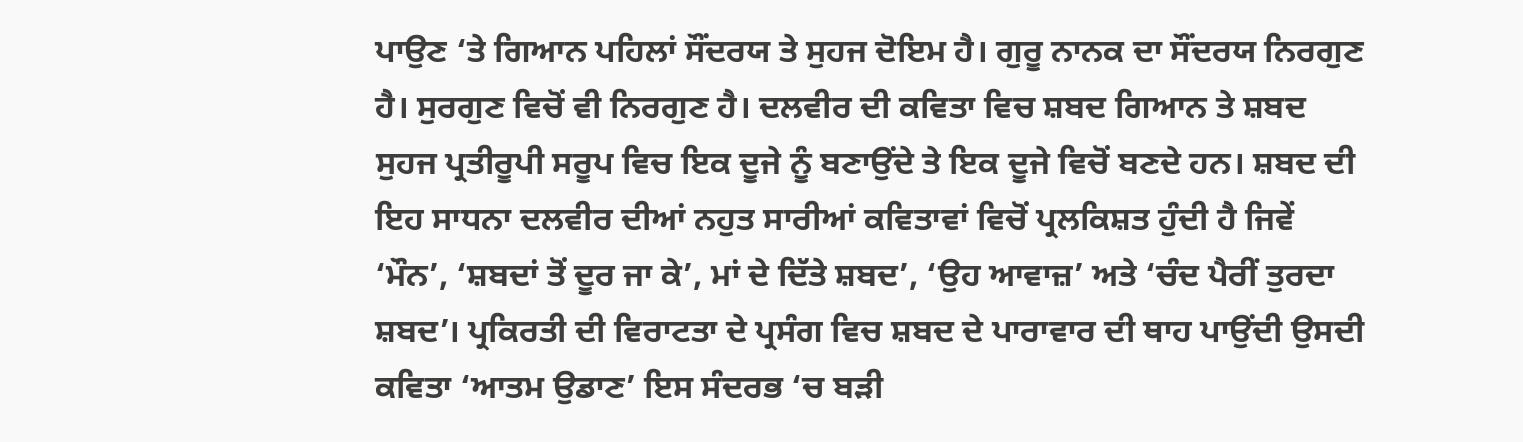ਪਾਉਣ ‘ਤੇ ਗਿਆਨ ਪਹਿਲਾਂ ਸੌਂਦਰਯ ਤੇ ਸੁਹਜ ਦੋਇਮ ਹੈ। ਗੁਰੂ ਨਾਨਕ ਦਾ ਸੌਂਦਰਯ ਨਿਰਗੁਣ ਹੈ। ਸੁਰਗੁਣ ਵਿਚੋਂ ਵੀ ਨਿਰਗੁਣ ਹੈ। ਦਲਵੀਰ ਦੀ ਕਵਿਤਾ ਵਿਚ ਸ਼ਬਦ ਗਿਆਨ ਤੇ ਸ਼ਬਦ ਸੁਹਜ ਪ੍ਰਤੀਰੂਪੀ ਸਰੂਪ ਵਿਚ ਇਕ ਦੂਜੇ ਨੂੰ ਬਣਾਉਂਦੇ ਤੇ ਇਕ ਦੂਜੇ ਵਿਚੋਂ ਬਣਦੇ ਹਨ। ਸ਼ਬਦ ਦੀ ਇਹ ਸਾਧਨਾ ਦਲਵੀਰ ਦੀਆਂ ਨਹੁਤ ਸਾਰੀਆਂ ਕਵਿਤਾਵਾਂ ਵਿਚੋਂ ਪ੍ਰਲਕਿਸ਼ਤ ਹੁੰਦੀ ਹੈ ਜਿਵੇਂ ‘ਮੌਨ’, ‘ਸ਼ਬਦਾਂ ਤੋਂ ਦੂਰ ਜਾ ਕੇ’, ਮਾਂ ਦੇ ਦਿੱਤੇ ਸ਼ਬਦ’, ‘ਉਹ ਆਵਾਜ਼’ ਅਤੇ ‘ਚੰਦ ਪੈਰੀਂ ਤੁਰਦਾ ਸ਼ਬਦ’। ਪ੍ਰਕਿਰਤੀ ਦੀ ਵਿਰਾਟਤਾ ਦੇ ਪ੍ਰਸੰਗ ਵਿਚ ਸ਼ਬਦ ਦੇ ਪਾਰਾਵਾਰ ਦੀ ਥਾਹ ਪਾਉਂਦੀ ਉਸਦੀ ਕਵਿਤਾ ‘ਆਤਮ ਉਡਾਣ’ ਇਸ ਸੰਦਰਭ ‘ਚ ਬੜੀ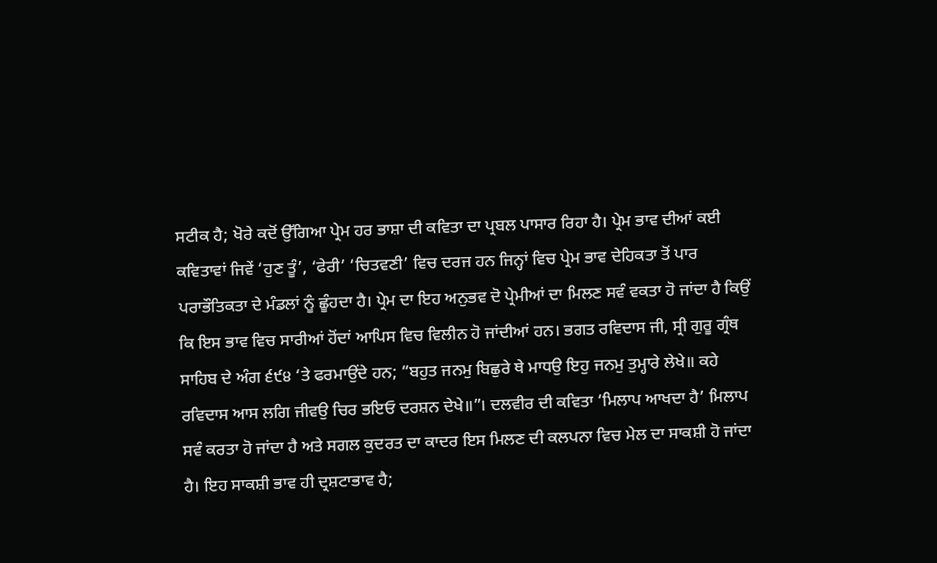ਸਟੀਕ ਹੈ; ਖੋਰੇ ਕਦੋਂ ਉੱਗਿਆ ਪ੍ਰੇਮ ਹਰ ਭਾਸ਼ਾ ਦੀ ਕਵਿਤਾ ਦਾ ਪ੍ਰਬਲ ਪਾਸਾਰ ਰਿਹਾ ਹੈ। ਪ੍ਰੇਮ ਭਾਵ ਦੀਆਂ ਕਈ ਕਵਿਤਾਵਾਂ ਜਿਵੇਂ ‘ਹੁਣ ਤੂੰ’, ‘ਫੇਰੀ’ ‘ਚਿਤਵਣੀ’ ਵਿਚ ਦਰਜ ਹਨ ਜਿਨ੍ਹਾਂ ਵਿਚ ਪ੍ਰੇਮ ਭਾਵ ਦੇਹਿਕਤਾ ਤੋਂ ਪਾਰ ਪਰਾਭੌਤਿਕਤਾ ਦੇ ਮੰਡਲਾਂ ਨੂੰ ਛੂੰਹਦਾ ਹੈ। ਪ੍ਰੇਮ ਦਾ ਇਹ ਅਨੁਭਵ ਦੋ ਪ੍ਰੇਮੀਆਂ ਦਾ ਮਿਲਣ ਸਵੰ ਵਕਤਾ ਹੋ ਜਾਂਦਾ ਹੈ ਕਿਉਂ ਕਿ ਇਸ ਭਾਵ ਵਿਚ ਸਾਰੀਆਂ ਹੋਂਦਾਂ ਆਪਿਸ ਵਿਚ ਵਿਲੀਨ ਹੋ ਜਾਂਦੀਆਂ ਹਨ। ਭਗਤ ਰਵਿਦਾਸ ਜੀ, ਸ੍ਰੀ ਗੁਰੂ ਗ੍ਰੰਥ ਸਾਹਿਬ ਦੇ ਅੰਗ ੬੯੪ ‘ਤੇ ਫਰਮਾਉਂਦੇ ਹਨ; “ਬਹੁਤ ਜਨਮੁ ਬਿਛੁਰੇ ਥੇ ਮਾਧਉ ਇਹੁ ਜਨਮੁ ਤੁਮ੍ਹਾਰੇ ਲੇਖੇ॥ ਕਹੇ ਰਵਿਦਾਸ ਆਸ ਲਗਿ ਜੀਵਉ ਚਿਰ ਭਇਓ ਦਰਸ਼ਨ ਦੇਖੇ॥”। ਦਲਵੀਰ ਦੀ ਕਵਿਤਾ ‘ਮਿਲਾਪ ਆਖਦਾ ਹੈ’ ਮਿਲਾਪ ਸਵੰ ਕਰਤਾ ਹੋ ਜਾਂਦਾ ਹੈ ਅਤੇ ਸਗਲ ਕੁਦਰਤ ਦਾ ਕਾਦਰ ਇਸ ਮਿਲਣ ਦੀ ਕਲਪਨਾ ਵਿਚ ਮੇਲ ਦਾ ਸਾਕਸ਼ੀ ਹੋ ਜਾਂਦਾ ਹੈ। ਇਹ ਸਾਕਸ਼ੀ ਭਾਵ ਹੀ ਦ੍ਰਸ਼ਟਾਭਾਵ ਹੈ;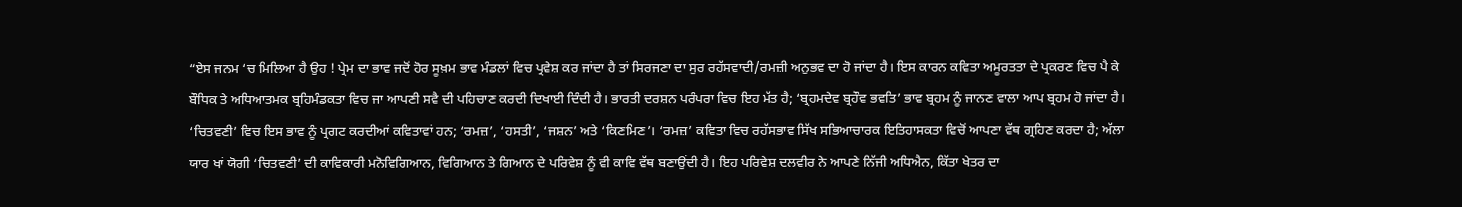“ਏਸ ਜਨਮ ‘ਚ ਮਿਲਿਆ ਹੈ ਉਹ ! ਪ੍ਰੇਮ ਦਾ ਭਾਵ ਜਦੋਂ ਹੋਰ ਸੂਖ਼ਮ ਭਾਵ ਮੰਡਲਾਂ ਵਿਚ ਪ੍ਰਵੇਸ਼ ਕਰ ਜਾਂਦਾ ਹੈ ਤਾਂ ਸਿਰਜਣਾ ਦਾ ਸੁਰ ਰਹੱਸਵਾਦੀ/ਰਮਜ਼ੀ ਅਨੁਭਵ ਦਾ ਹੋ ਜਾਂਦਾ ਹੈ। ਇਸ ਕਾਰਨ ਕਵਿਤਾ ਅਮੂਰਤਤਾ ਦੇ ਪ੍ਰਕਰਣ ਵਿਚ ਪੈ ਕੇ ਬੌਧਿਕ ਤੇ ਅਧਿਆਤਮਕ ਬ੍ਰਹਿਮੰਡਕਤਾ ਵਿਚ ਜਾ ਆਪਣੀ ਸਵੈ ਦੀ ਪਹਿਚਾਣ ਕਰਦੀ ਦਿਖਾਈ ਦਿੰਦੀ ਹੈ। ਭਾਰਤੀ ਦਰਸ਼ਨ ਪਰੰਪਰਾ ਵਿਚ ਇਹ ਮੱਤ ਹੈ; ‘ਬ੍ਰਹਮਦੇਵ ਬ੍ਰਹੌਵ ਭਵਤਿ’ ਭਾਵ ਬ੍ਰਹਮ ਨੂੰ ਜਾਨਣ ਵਾਲਾ ਆਪ ਬ੍ਰਹਮ ਹੋ ਜਾਂਦਾ ਹੈ। ‘ਚਿਤਵਣੀ’ ਵਿਚ ਇਸ ਭਾਵ ਨੂੰ ਪ੍ਰਗਟ ਕਰਦੀਆਂ ਕਵਿਤਾਵਾਂ ਹਨ; ‘ਰਮਜ਼’, ‘ਹਸਤੀ’, ‘ਜਸ਼ਨ’ ਅਤੇ ‘ਕਿਣਮਿਣ’। ‘ਰਮਜ਼’ ਕਵਿਤਾ ਵਿਚ ਰਹੱਸਭਾਵ ਸਿੱਖ ਸਭਿਆਚਾਰਕ ਇਤਿਹਾਸਕਤਾ ਵਿਚੋਂ ਆਪਣਾ ਵੱਥ ਗ੍ਰਹਿਣ ਕਰਦਾ ਹੈ; ਅੱਲਾ ਯਾਰ ਖਾਂ ਯੋਗੀ ‘ਚਿਤਵਣੀ’ ਦੀ ਕਾਵਿਕਾਰੀ ਮਨੋਵਿਗਿਆਨ, ਵਿਗਿਆਨ ਤੇ ਗਿਆਨ ਦੇ ਪਰਿਵੇਸ਼ ਨੂੰ ਵੀ ਕਾਵਿ ਵੱਥ ਬਣਾਉਂਦੀ ਹੈ। ਇਹ ਪਰਿਵੇਸ਼ ਦਲਵੀਰ ਨੇ ਆਪਣੇ ਨਿੱਜੀ ਅਧਿਐਨ, ਕਿੱਤਾ ਖੇਤਰ ਦਾ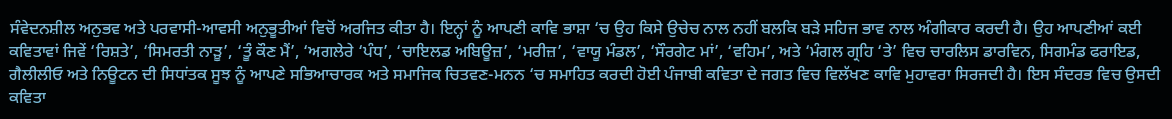ਸੰਵੇਦਨਸ਼ੀਲ ਅਨੁਭਵ ਅਤੇ ਪਰਵਾਸੀ-ਆਵਸੀ ਅਨੁਭੂਤੀਆਂ ਵਿਚੋਂ ਅਰਜਿਤ ਕੀਤਾ ਹੈ। ਇਨ੍ਹਾਂ ਨੂੰ ਆਪਣੀ ਕਾਵਿ ਭਾਸ਼ਾ ‘ਚ ਉਹ ਕਿਸੇ ਉਚੇਚ ਨਾਲ ਨਹੀਂ ਬਲਕਿ ਬੜੇ ਸਹਿਜ ਭਾਵ ਨਾਲ ਅੰਗੀਕਾਰ ਕਰਦੀ ਹੈ। ਉਹ ਆਪਣੀਆਂ ਕਈ ਕਵਿਤਾਵਾਂ ਜਿਵੇਂ ‘ਰਿਸ਼ਤੇ’, ‘ਸਿਮਰਤੀ ਨਾੜੂ’, ‘ਤੂੰ ਕੌਣ ਮੈਂ’, ‘ਅਗਲੇਰੇ ‘ਪੰਧ’, ‘ਚਾਇਲਡ ਅਬਿਊਜ਼’, ‘ਮਰੀਜ਼’, ‘ਵਾਯੂ ਮੰਡਲ’, ‘ਸੌਰਗੇਟ ਮਾਂ’, ‘ਵਹਿਮ’, ਅਤੇ ‘ਮੰਗਲ ਗ੍ਰਹਿ ‘ਤੇ’ ਵਿਚ ਚਾਰਲਿਸ ਡਾਰਵਿਨ, ਸਿਗਮੰਡ ਫਰਾਇਡ, ਗੈਲੀਲੀਓ ਅਤੇ ਨਿਊਟਨ ਦੀ ਸਿਧਾਂਤਕ ਸੂਝ ਨੂੰ ਆਪਣੇ ਸਭਿਆਚਾਰਕ ਅਤੇ ਸਮਾਜਿਕ ਚਿਤਵਣ-ਮਨਨ ‘ਚ ਸਮਾਹਿਤ ਕਰਦੀ ਹੋਈ ਪੰਜਾਬੀ ਕਵਿਤਾ ਦੇ ਜਗਤ ਵਿਚ ਵਿਲੱਖਣ ਕਾਵਿ ਮੁਹਾਵਰਾ ਸਿਰਜਦੀ ਹੈ। ਇਸ ਸੰਦਰਭ ਵਿਚ ਉਸਦੀ ਕਵਿਤਾ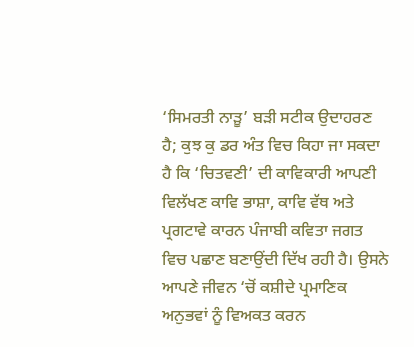‘ਸਿਮਰਤੀ ਨਾੜੂ’ ਬੜੀ ਸਟੀਕ ਉਦਾਹਰਣ ਹੈ; ਕੁਝ ਕੁ ਡਰ ਅੰਤ ਵਿਚ ਕਿਹਾ ਜਾ ਸਕਦਾ ਹੈ ਕਿ ‘ਚਿਤਵਣੀ’ ਦੀ ਕਾਵਿਕਾਰੀ ਆਪਣੀ ਵਿਲੱਖਣ ਕਾਵਿ ਭਾਸ਼ਾ, ਕਾਵਿ ਵੱਥ ਅਤੇ ਪ੍ਰਗਟਾਵੇ ਕਾਰਨ ਪੰਜਾਬੀ ਕਵਿਤਾ ਜਗਤ ਵਿਚ ਪਛਾਣ ਬਣਾਉਂਦੀ ਦਿੱਖ ਰਹੀ ਹੈ। ਉਸਨੇ ਆਪਣੇ ਜੀਵਨ ‘ਚੋਂ ਕਸ਼ੀਦੇ ਪ੍ਰਮਾਣਿਕ ਅਨੁਭਵਾਂ ਨੂੰ ਵਿਅਕਤ ਕਰਨ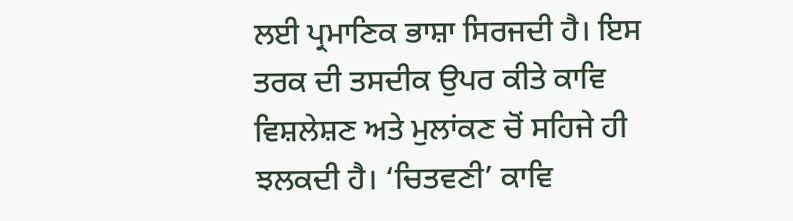ਲਈ ਪ੍ਰਮਾਣਿਕ ਭਾਸ਼ਾ ਸਿਰਜਦੀ ਹੈ। ਇਸ ਤਰਕ ਦੀ ਤਸਦੀਕ ਉਪਰ ਕੀਤੇ ਕਾਵਿ ਵਿਸ਼ਲੇਸ਼ਣ ਅਤੇ ਮੁਲਾਂਕਣ ਚੋਂ ਸਹਿਜੇ ਹੀ ਝਲਕਦੀ ਹੈ। ‘ਚਿਤਵਣੀ’ ਕਾਵਿ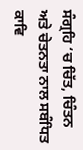ਸੰਗ੍ਰਹਿ ‘ਚ ਚਿੱਤ, ਚਿੰਤਨ ਅਤੇ ਚੇਤਨਤਾ ਨਾਲ ਸਬੰਧਿਤ ਕਾਵਿ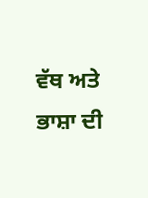ਵੱਥ ਅਤੇ ਭਾਸ਼ਾ ਦੀ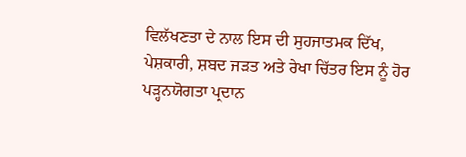ਵਿਲੱਖਣਤਾ ਦੇ ਨਾਲ ਇਸ ਦੀ ਸੁਹਜਾਤਮਕ ਦਿੱਖ, ਪੇਸ਼ਕਾਰੀ, ਸ਼ਬਦ ਜੜਤ ਅਤੇ ਰੇਖਾ ਚਿੱਤਰ ਇਸ ਨੂੰ ਹੋਰ ਪੜ੍ਹਨਯੋਗਤਾ ਪ੍ਰਦਾਨ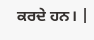ਕਰਦੇ ਹਨ। |